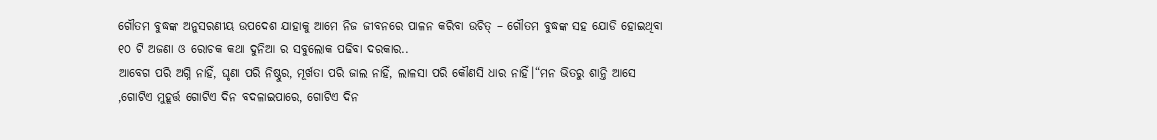ଗୌତମ ବୁଦ୍ଧଙ୍କ ଅନୁସରଣୀୟ ଉପଦେଶ ଯାହାକୁ ଆମେ ନିଜ ଜୀବନରେ ପାଳନ କରିବା ଉଚିତ୍ – ଗୌତମ ବୁଦ୍ଧଙ୍କ ସହ ଯୋଡି ହୋଇଥିବା ୧୦ ଟି ଅଜଣା ଓ ରୋଚକ କଥା ଦୁନିଆ ର ସବୁଲୋକ ପଢିବା ଦରକାର..
ଆବେଗ ପରି ଅଗ୍ନି ନାହିଁ, ଘୃଣା ପରି ନିଷ୍ଠୁର, ମୂର୍ଖତା ପରି ଜାଲ ନାହିଁ, ଲାଳସା ପରି କୌଣସି ଧାର ନାହିଁ।“ମନ ଭିତରୁ ଶାନ୍ତି ଆସେ ,ଗୋଟିଏ ମୁହୂର୍ତ୍ତ ଗୋଟିଏ ଦିନ ବଦଳାଇପାରେ, ଗୋଟିଏ ଦିନ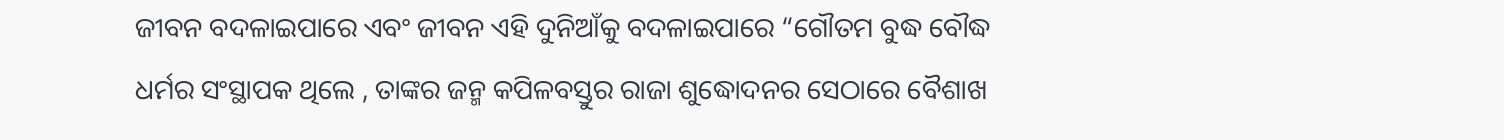ଜୀବନ ବଦଳାଇପାରେ ଏବଂ ଜୀବନ ଏହି ଦୁନିଆଁକୁ ବଦଳାଇପାରେ “ଗୌତମ ବୁଦ୍ଧ ବୌଦ୍ଧ ଧର୍ମର ସଂସ୍ଥାପକ ଥିଲେ , ତାଙ୍କର ଜନ୍ମ କପିଳବସ୍ତୁର ରାଜା ଶୁଦ୍ଧୋଦନର ସେଠାରେ ବୈଶାଖ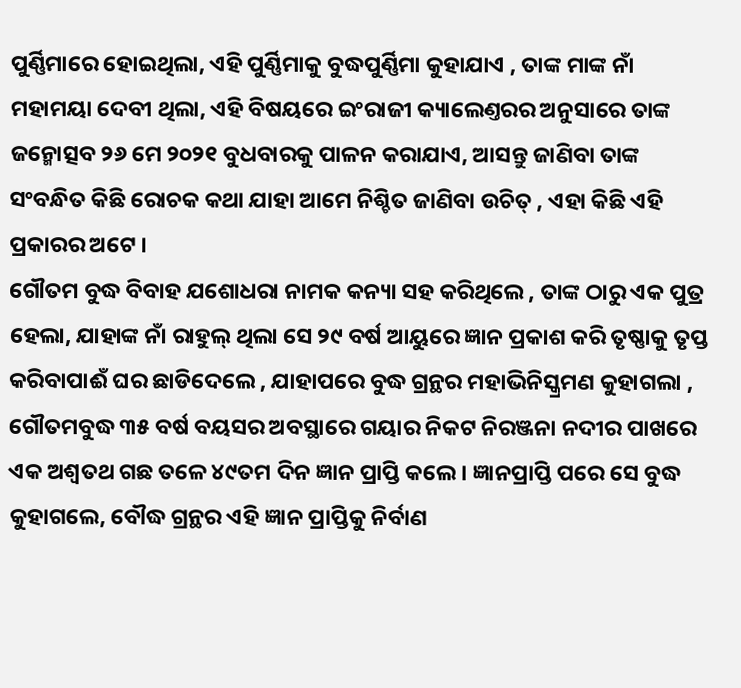ପୁର୍ଣ୍ଣିମାରେ ହୋଇଥିଲା, ଏହି ପୁର୍ଣ୍ଣିମାକୁ ବୁଦ୍ଧପୁର୍ଣ୍ଣିମା କୁହାଯାଏ , ତାଙ୍କ ମାଙ୍କ ନାଁ ମହାମୟା ଦେବୀ ଥିଲା, ଏହି ବିଷୟରେ ଇଂରାଜୀ କ୍ୟାଲେଣ୍ତରର ଅନୁସାରେ ତାଙ୍କ ଜନ୍ମୋତ୍ସବ ୨୬ ମେ ୨୦୨୧ ବୁଧବାରକୁ ପାଳନ କରାଯାଏ, ଆସନ୍ତୁ ଜାଣିବା ତାଙ୍କ ସଂବନ୍ଧିତ କିଛି ରୋଚକ କଥା ଯାହା ଆମେ ନିଶ୍ଚିତ ଜାଣିବା ଉଚିତ୍ , ଏହା କିଛି ଏହି ପ୍ରକାରର ଅଟେ ।
ଗୌତମ ବୁଦ୍ଧ ବିବାହ ଯଶୋଧରା ନାମକ କନ୍ୟା ସହ କରିଥିଲେ , ତାଙ୍କ ଠାରୁ ଏକ ପୁତ୍ର ହେଲା, ଯାହାଙ୍କ ନାଁ ରାହୁଲ୍ ଥିଲା ସେ ୨୯ ବର୍ଷ ଆୟୁରେ ଜ୍ଞାନ ପ୍ରକାଶ କରି ତୃଷ୍ଣାକୁ ତୃପ୍ତ କରିବାପାଈଁ ଘର ଛାଡିଦେଲେ , ଯାହାପରେ ବୁଦ୍ଧ ଗ୍ରନ୍ଥର ମହାଭିନିସ୍କ୍ରମଣ କୁହାଗଲା , ଗୌତମବୁଦ୍ଧ ୩୫ ବର୍ଷ ବୟସର ଅବସ୍ଥାରେ ଗୟାର ନିକଟ ନିରଞ୍ଜନା ନଦୀର ପାଖରେ ଏକ ଅଶ୍ୱତଥ ଗଛ ତଳେ ୪୯ତମ ଦିନ ଜ୍ଞାନ ପ୍ରାପ୍ତି କଲେ । ଜ୍ଞାନପ୍ରାପ୍ତି ପରେ ସେ ବୁଦ୍ଧ କୁହାଗଲେ, ବୌଦ୍ଧ ଗ୍ରନ୍ଥର ଏହି ଜ୍ଞାନ ପ୍ରାପ୍ତିକୁ ନିର୍ବାଣ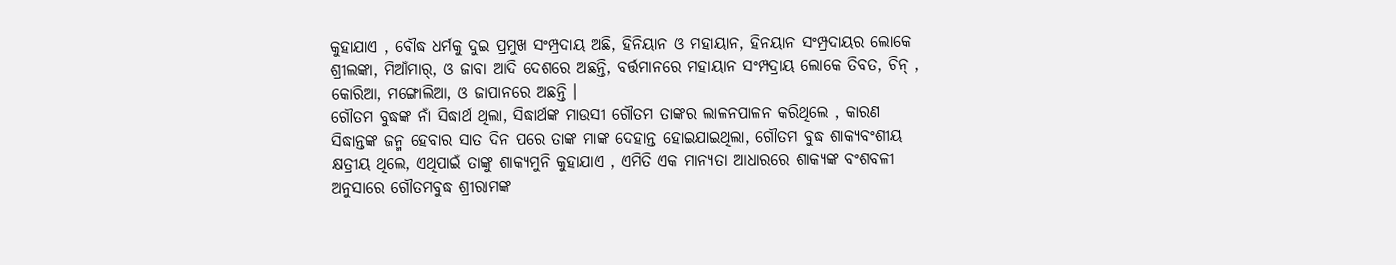କୁହାଯାଏ , ବୌଦ୍ଧ ଧର୍ମକୁ ଦୁଇ ପ୍ରମୁଖ ସଂମ୍ପ୍ରଦାୟ ଅଛି, ହିନିୟାନ ଓ ମହାୟାନ, ହିନୟାନ ସଂମ୍ପ୍ରଦାୟର ଲୋକେ ଶ୍ରୀଲଙ୍କା, ମିଆଁମାର୍, ଓ ଜାବା ଆଦି ଦେଶରେ ଅଛନ୍ତି, ବର୍ତ୍ତମାନରେ ମହାୟାନ ସଂମ୍ପଦ୍ରାୟ ଲୋକେ ତିବତ, ଚିନ୍ , କୋରିଆ, ମଙ୍ଗୋଲିଆ, ଓ ଜାପାନରେ ଅଛନ୍ତି ।
ଗୌତମ ବୁଦ୍ଧଙ୍କ ନାଁ ସିଦ୍ଧାର୍ଥ ଥିଲା, ସିଦ୍ଧାର୍ଥଙ୍କ ମାଉସୀ ଗୌତମ ତାଙ୍କର ଲାଳନପାଳନ କରିଥିଲେ , କାରଣ ସିଦ୍ଧାନ୍ତଙ୍କ ଜନ୍ମ ହେବାର ସାତ ଦିନ ପରେ ତାଙ୍କ ମାଙ୍କ ଦେହାନ୍ତ ହୋଇଯାଇଥିଲା, ଗୌତମ ବୁଦ୍ଧ ଶାକ୍ୟବଂଶୀୟ କ୍ଷତ୍ରୀୟ ଥିଲେ, ଏଥିପାଇଁ ତାଙ୍କୁ ଶାକ୍ୟମୁନି କୁହାଯାଏ , ଏମିତି ଏକ ମାନ୍ୟତା ଆଧାରରେ ଶାକ୍ୟଙ୍କ ବଂଶବଳୀ ଅନୁସାରେ ଗୌତମବୁଦ୍ଧ ଶ୍ରୀରାମଙ୍କ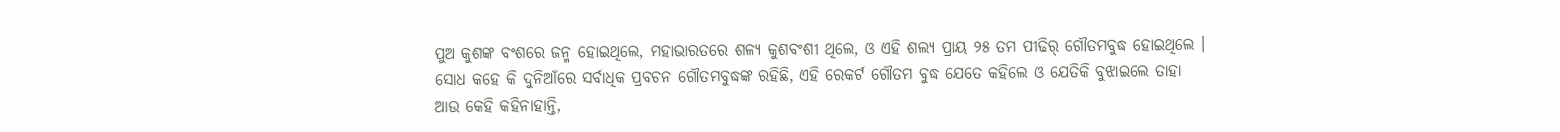ପୁଅ କୁଶଙ୍କ ବଂଶରେ ଜନ୍ମ ହୋଇଥିଲେ, ମହାଭାରତରେ ଶଳ୍ୟ କୁଶବଂଶୀ ଥିଲେ, ଓ ଏହି ଶଲ୍ୟ ପ୍ରାୟ ୨୫ ତମ ପୀଢିର୍ ଗୌତମବୁଦ୍ଧ ହୋଇଥିଲେ ।
ସୋଧ କହେ କି ଦୁନିଆଁରେ ସର୍ବାଧିକ ପ୍ରବଚନ ଗୌତମବୁଦ୍ଧଙ୍କ ରହିଛି, ଏହି ରେକର୍ଟ ଗୌତମ ବୁଦ୍ଧ ଯେତେ କହିଲେ ଓ ଯେତିକି ବୁଝାଇଲେ ତାହା ଆଉ କେହି କହିନାହାନ୍ତି,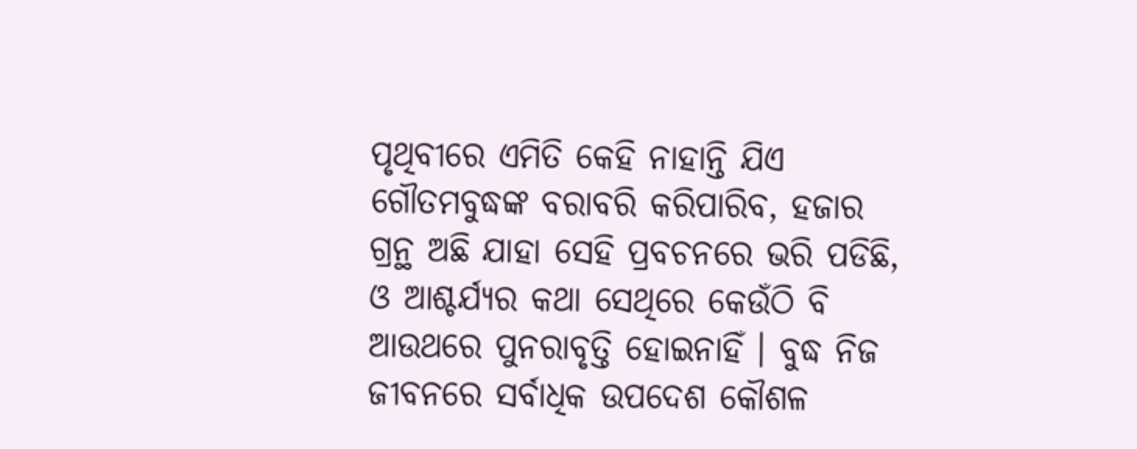ପୃଥିବୀରେ ଏମିତି କେହି ନାହାନ୍ତି ଯିଏ ଗୌତମବୁଦ୍ଧଙ୍କ ବରାବରି କରିପାରିବ, ହଜାର ଗ୍ରନ୍ଥ ଅଛି ଯାହା ସେହି ପ୍ରବଚନରେ ଭରି ପଡିଛି, ଓ ଆଶ୍ଚର୍ଯ୍ୟର କଥା ସେଥିରେ କେଉଁଠି ବି ଆଉଥରେ ପୁନରାବୃତ୍ତି ହୋଇନାହିଁ । ବୁଦ୍ଧ ନିଜ ଜୀବନରେ ସର୍ବାଧିକ ଉପଦେଶ କୌଶଳ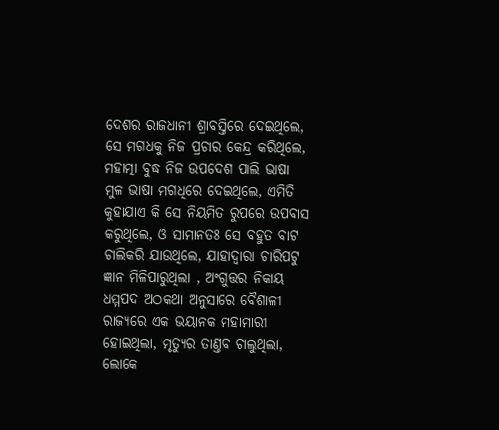ଦେଶର ରାଜଧାନୀ ଶ୍ରାବସ୍ତିରେ ଦେଇଥିଲେ,
ସେ ମଗଧକୁ ନିଜ ପ୍ରଚାର କେନ୍ଦ୍ର କରିଥିଲେ, ମହାତ୍ମା ବୁଦ୍ଧ ନିଜ ଉପଦେଶ ପାଲି ଭାଷା ମୁଳ ଭାଷା ମଗଧିରେ ଦେଇଥିଲେ, ଏମିତି କୁହାଯାଏ କି ସେ ନିୟମିତ ରୁପରେ ଉପବାସ କରୁଥିଲେ, ଓ ସାମାନତଃ ସେ ବହୁତ ବାଟ ଚାଲିକରି ଯାଉଥିଲେ, ଯାହାଦ୍ୱାରା ଚାରିପଟୁ ଜ୍ଞାନ ମିଳିପାରୁଥିଲା , ଅଂଗୁତ୍ତର ନିକାୟ ଧମ୍ମପଦ ଅଠକଥା ଅନୁସାରେ ବୈଶାଳୀ ରାଜ୍ୟରେ ଏକ ଭୟାନକ ମହାମାରୀ ହୋଇଥିଲା, ମୃତ୍ୟୁର ତାଣ୍ତବ ଚାଲୁଥିଲା, ଲୋକେ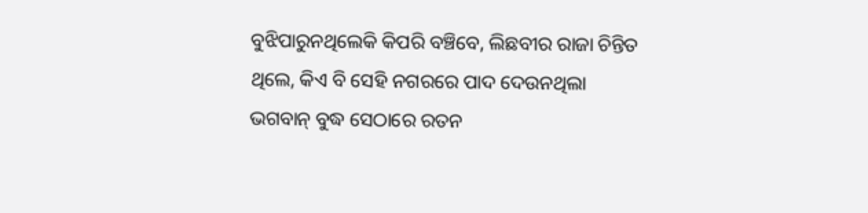ବୁଝିପାରୁନଥିଲେକି କିପରି ବଞ୍ଚିବେ, ଲିଛବୀର ରାଜା ଚିନ୍ତିତ ଥିଲେ, କିଏ ବି ସେହି ନଗରରେ ପାଦ ଦେଉନଥିଲା
ଭଗବାନ୍ ବୁଦ୍ଧ ସେଠାରେ ରତନ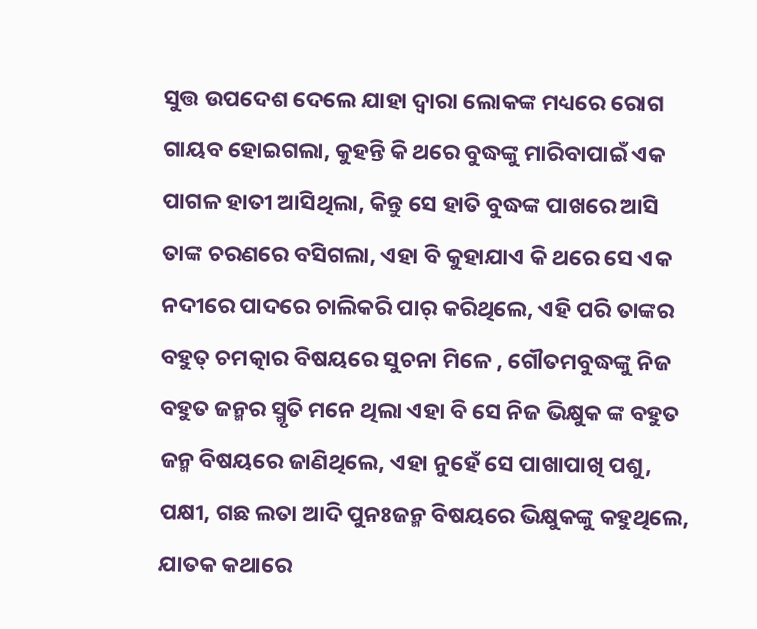ସୁତ୍ତ ଉପଦେଶ ଦେଲେ ଯାହା ଦ୍ୱାରା ଲୋକଙ୍କ ମଧ୍ୟରେ ରୋଗ ଗାୟବ ହୋଇଗଲା, କୁହନ୍ତି କି ଥରେ ବୁଦ୍ଧଙ୍କୁ ମାରିବାପାଇଁ ଏକ ପାଗଳ ହାତୀ ଆସିଥିଲା, କିନ୍ତୁ ସେ ହାତି ବୁଦ୍ଧଙ୍କ ପାଖରେ ଆସି ତାଙ୍କ ଚରଣରେ ବସିଗଲା, ଏହା ବି କୁହାଯାଏ କି ଥରେ ସେ ଏକ ନଦୀରେ ପାଦରେ ଚାଲିକରି ପାର୍ କରିଥିଲେ, ଏହି ପରି ତାଙ୍କର ବହୁତ୍ ଚମତ୍କାର ବିଷୟରେ ସୁଚନା ମିଳେ , ଗୌତମବୁଦ୍ଧଙ୍କୁ ନିଜ ବହୁତ ଜନ୍ମର ସ୍ମୃତି ମନେ ଥିଲା ଏହା ବି ସେ ନିଜ ଭିକ୍ଷୁକ ଙ୍କ ବହୁତ ଜନ୍ମ ବିଷୟରେ ଜାଣିଥିଲେ, ଏହା ନୁହେଁ ସେ ପାଖାପାଖି ପଶୁ, ପକ୍ଷୀ, ଗଛ ଲତା ଆଦି ପୁନଃଜନ୍ମ ବିଷୟରେ ଭିକ୍ଷୁକଙ୍କୁ କହୁଥିଲେ, ଯାତକ କଥାରେ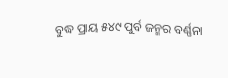ବୁଦ୍ଧ ପ୍ରାୟ ୫୪୯ ପୁର୍ବ ଜନ୍ମର ବର୍ଣ୍ଣନା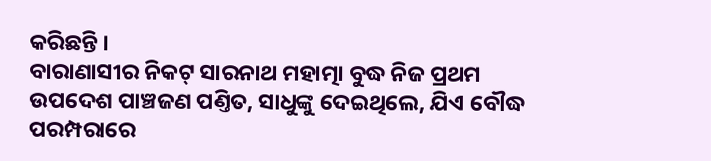କରିଛନ୍ତି ।
ବାରାଣାସୀର ନିକଟ୍ ସାରନାଥ ମହାତ୍ମା ବୁଦ୍ଧ ନିଜ ପ୍ରଥମ ଉପଦେଶ ପାଞ୍ଚଜଣ ପଣ୍ତିତ, ସାଧୁଙ୍କୁ ଦେଇଥିଲେ, ଯିଏ ବୌଦ୍ଧ ପରମ୍ପରାରେ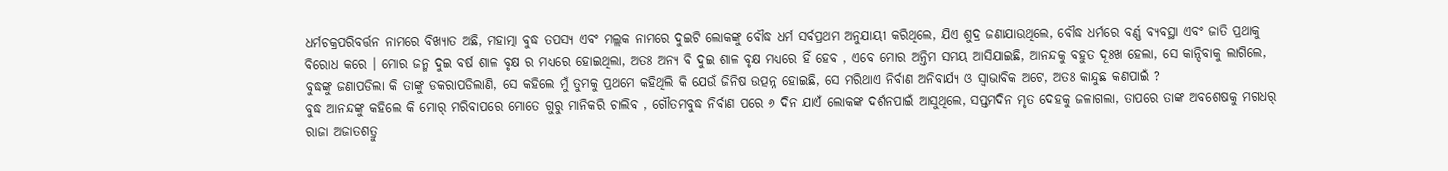ଧର୍ମଚକ୍ରପରିବର୍ତ୍ତନ ନାମରେ ବିଖ୍ୟାତ ଅଛି, ମହାତ୍ମା ବୁଦ୍ଧ ତପସ୍ୟ ଏବଂ ମଲ୍ଲକ ନାମରେ ଦୁଇଟି ଲୋକଙ୍କୁ ବୌଦ୍ଧ ଧର୍ମ ସର୍ବପ୍ରଥମ ଅନୁଯାୟୀ କରିଥିଲେ, ଯିଏ ଶୁଦ୍ର ଜଣାଯାଉଥିଲେ, ବୌଦ୍ଧ ଧର୍ମରେ ବର୍ଣ୍ଣ ବ୍ୟବସ୍ଥା ଏବଂ ଜାତି ପ୍ରଥାକୁ ବିରୋଧ କରେ । ମୋର ଜନ୍ମ ଦୁଇ ବର୍ଷ ଶାଳ ବୃକ୍ଷ ର ମଧ୍ୟରେ ହୋଇଥିଲା, ଅତଃ ଅନ୍ୟ ବି ଦୁଇ ଶାଳ ବୃକ୍ଷ ମଧ୍ୟରେ ହିଁ ହେବ , ଏବେ ମୋର ଅନ୍ତିମ ସମୟ ଆସିଯାଇଛି, ଆନନ୍ଦକୁ ବହୁତ ଦୂଃଖ ହେଲା, ସେ କାନ୍ଦିବାକୁ ଲାଗିଲେ, ବୁଦ୍ଧଙ୍କୁ ଜଣାପଡିଲା କି ତାଙ୍କୁ ଡକରାପଡିଲାଣି, ସେ କହିଲେ ମୁଁ ତୁମକୁ ପ୍ରଥମେ କହିଥିଲି କି ଯେଉଁ ଜିନିଷ ଉତ୍ପନ୍ନ ହୋଇଛି, ସେ ମରିଥାଏ ନିର୍ବାଣ ଅନିବାର୍ଯ୍ୟ ଓ ସ୍ୱାଭାବିକ ଅଟେ, ଅତଃ କାନ୍ଦୁଛ କଣପାଇଁ ?
ବୁଦ୍ଧ ଆନନ୍ଦଙ୍କୁ କହିଲେ କି ମୋର୍ ମରିବାପରେ ମୋତେ ଗୁରୁ ମାନିକରି ଚାଲିବ , ଗୌତମବୁଦ୍ଧ ନିର୍ବାଣ ପରେ ୬ ଦିନ ଯାଏଁ ଲୋକଙ୍କ ଦର୍ଶନପାଇଁ ଆସୁଥିଲେ, ସପ୍ତମଦିନ ମୃତ ଦେହକୁ ଜଳାଗଲା, ତାପରେ ତାଙ୍କ ଅବଶେଷକୁ ମଗଧର୍ ରାଜା ଅଜାତଶତ୍ରୁ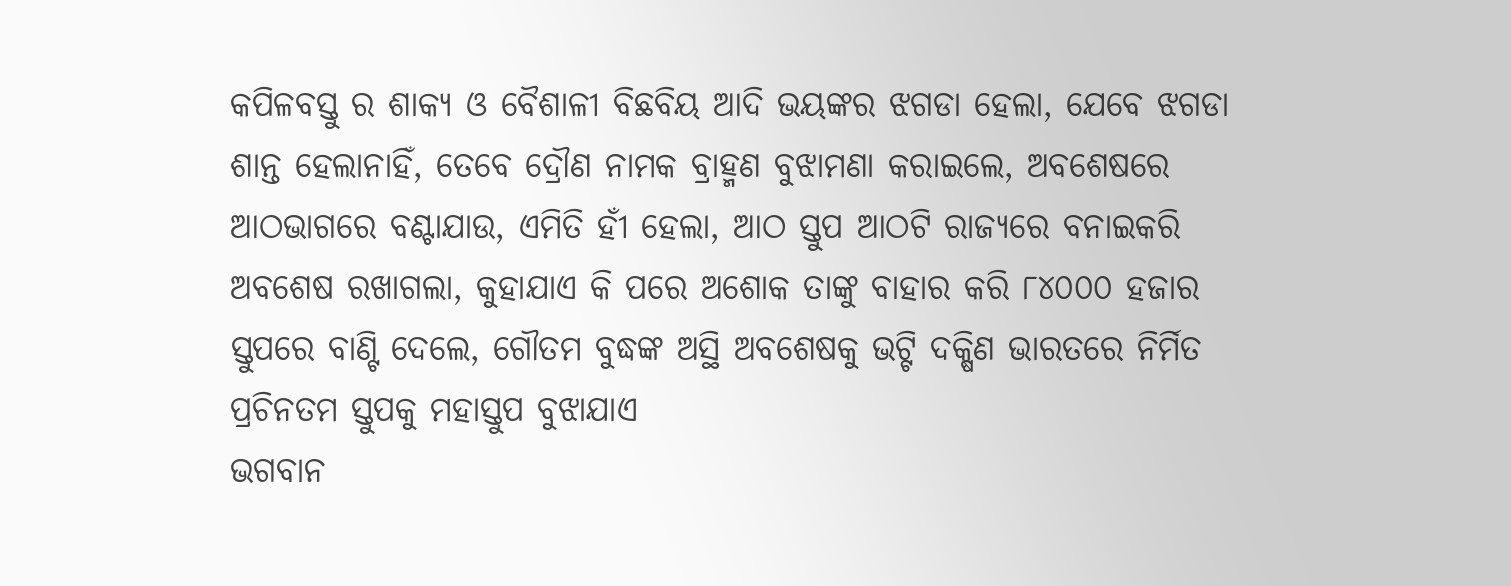କପିଳବସ୍ତୁ ର ଶାକ୍ୟ ଓ ବୈଶାଳୀ ବିଛବିୟ ଆଦି ଭୟଙ୍କର ଝଗଡା ହେଲା, ଯେବେ ଝଗଡା ଶାନ୍ତ ହେଲାନାହିଁ, ତେବେ ଦ୍ରୌଣ ନାମକ ବ୍ରାହ୍ମଣ ବୁଝାମଣା କରାଇଲେ, ଅବଶେଷରେ ଆଠଭାଗରେ ବଣ୍ଟାଯାଉ, ଏମିତି ହୀଁ ହେଲା, ଆଠ ସ୍ତୁପ ଆଠଟି ରାଜ୍ୟରେ ବନାଇକରି ଅବଶେଷ ରଖାଗଲା, କୁହାଯାଏ କି ପରେ ଅଶୋକ ତାଙ୍କୁ ବାହାର କରି ୮୪୦୦୦ ହଜାର ସ୍ତୁପରେ ବାଣ୍ଟି ଦେଲେ, ଗୌତମ ବୁଦ୍ଧଙ୍କ ଅସ୍ଥି ଅବଶେଷକୁ ଭଟ୍ଟି ଦକ୍ଷିଣ ଭାରତରେ ନିର୍ମିତ ପ୍ରଚିନତମ ସ୍ତୁପକୁ ମହାସ୍ତୁପ ବୁଝାଯାଏ
ଭଗବାନ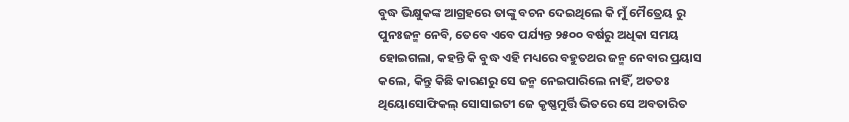ବୁଦ୍ଧ ଭିକ୍ଷୁକଙ୍କ ଆଗ୍ରହରେ ତାଙ୍କୁ ବଚନ ଦେଇଥିଲେ କି ମୁଁ ମୈତ୍ରେୟ ରୁ ପୁନଃଜନ୍ମ ନେବି, ତେବେ ଏବେ ପର୍ଯ୍ୟନ୍ତ ୨୫୦୦ ବର୍ଷରୁ ଅଧିକା ସମୟ ହୋଇଗଲା, କହନ୍ତି କି ବୁଦ୍ଧ ଏହି ମଧ୍ୟରେ ବହୁତଥର ଜନ୍ମ ନେବାର ପ୍ରୟାସ କଲେ, କିନ୍ତୁ କିଛି କାରଣରୁ ସେ ଜନ୍ମ ନେଇପାରିଲେ ନାହିଁ, ଅତତଃ ଥିୟୋସୋଫିକଲ୍ ସୋସାଇଟୀ ଜେ କୃଷ୍ଣମୁର୍ତ୍ତି ଭିତରେ ସେ ଅବତାରିତ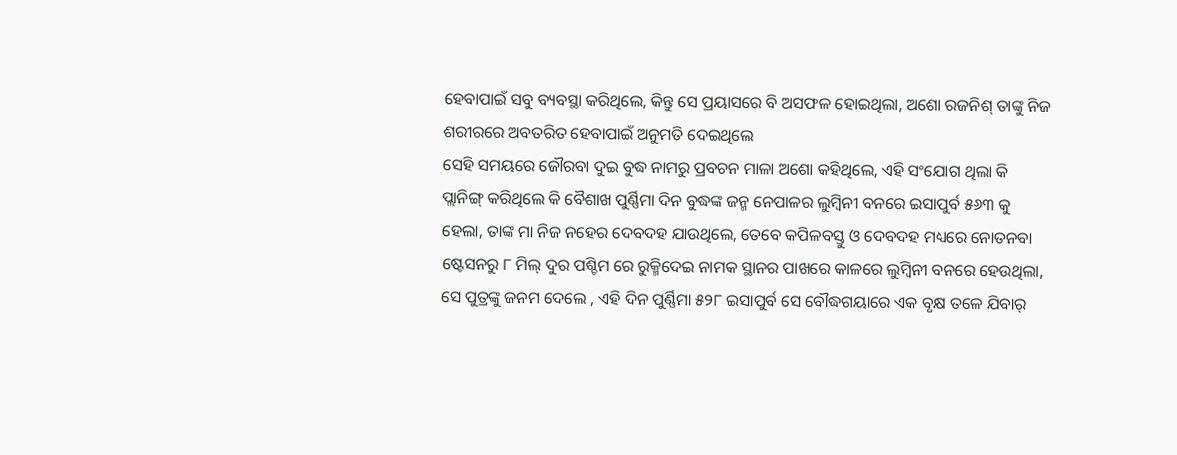ହେବାପାଇଁ ସବୁ ବ୍ୟବସ୍ଥା କରିଥିଲେ, କିନ୍ତୁ ସେ ପ୍ରୟାସରେ ବି ଅସଫଳ ହୋଇଥିଲା, ଅଶୋ ରଜନିଶ୍ ତାଙ୍କୁ ନିଜ ଶରୀରରେ ଅବତରିତ ହେବାପାଇଁ ଅନୁମତି ଦେଇଥିଲେ
ସେହି ସମୟରେ ଜୌରବା ଦୁଇ ବୁଦ୍ଧ ନାମରୁ ପ୍ରବଚନ ମାଳା ଅଶୋ କହିଥିଲେ, ଏହି ସଂଯୋଗ ଥିଲା କି ପ୍ଲାନିଙ୍ଗ୍ କରିଥିଲେ କି ବୈଶାଖ ପୁର୍ଣ୍ଣିମା ଦିନ ବୁଦ୍ଧଙ୍କ ଜନ୍ମ ନେପାଳର ଲୁମ୍ବିନୀ ବନରେ ଇସାପୁର୍ବ ୫୬୩ କୁ ହେଲା, ତାଙ୍କ ମା ନିଜ ନହେର ଦେବଦହ ଯାଉଥିଲେ, ତେବେ କପିଳବସ୍ତୁ ଓ ଦେବଦହ ମଧ୍ୟରେ ନୋତନବା ଷ୍ଟେସନରୁ ୮ ମିଲ୍ ଦୁର ପଶ୍ଚିମ ରେ ରୁକ୍ମିଦେଇ ନାମକ ସ୍ଥାନର ପାଖରେ କାଳରେ ଲୁମ୍ବିନୀ ବନରେ ହେଉଥିଲା, ସେ ପୁତ୍ରଙ୍କୁ ଜନମ ଦେଲେ , ଏହି ଦିନ ପୁର୍ଣ୍ଣିମା ୫୨୮ ଇସାପୁର୍ବ ସେ ବୌଦ୍ଧଗୟାରେ ଏକ ବୃକ୍ଷ ତଳେ ଯିବାର୍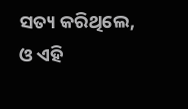ସତ୍ୟ କରିଥିଲେ, ଓ ଏହି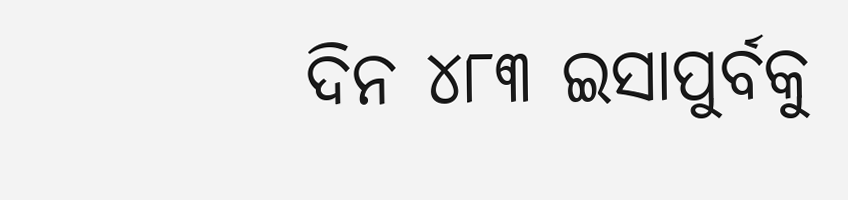ଦିନ ୪୮୩ ଇସାପୁର୍ବକୁ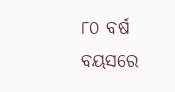୮୦ ବର୍ଷ ବୟସରେ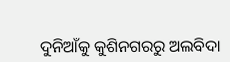ଦୁନିଆଁକୁ କୁଶିନଗରରୁ ଅଲବିଦା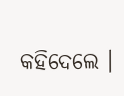କହିଦେଲେ ।